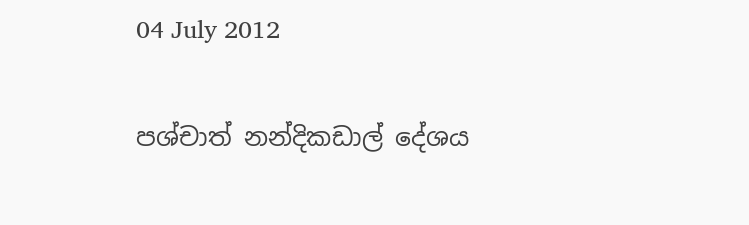04 July 2012

පශ්චාත් නන්දිකඩාල් දේශය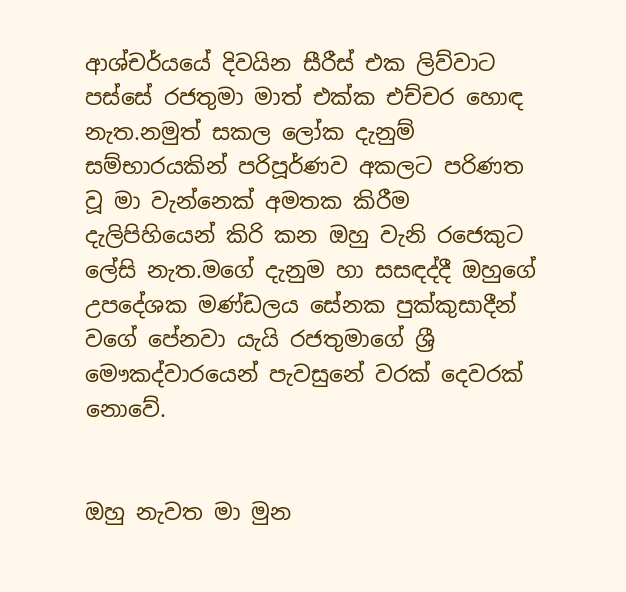ආශ්චර්යයේ දිවයින සීරීස් එක ලිව්වාට පස්සේ රජතුමා මාත් එක්ක එච්චර හොඳ නැත.නමුත් සකල ලෝක දැනුම් සම්භාරයකින් පරිපූර්ණව අකලට පරිණත වූ මා වැන්නෙක් අමතක කිරීම දැලිපිහියෙන් කිරි කන ඔහු වැනි රජෙකුට ලේසි නැත.මගේ දැනුම හා සසඳද්දී ඔහුගේ උපදේශක මණ්ඩලය සේනක පුක්කුසාදීන් වගේ පේනවා යැයි රජතුමාගේ ශ්‍රී මෞකද්වාරයෙන් පැවසුනේ වරක් දෙවරක් නොවේ.


ඔහු නැවත මා මුන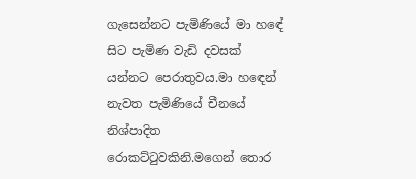ගැසෙන්නට පැමිණියේ මා හඳේ සිට පැමිණ වැඩි දවසක් යන්නට පෙරාතුවය.මා හඳෙන් නැවත පැමිණියේ චීනයේ නිශ්පාදිත රොකට්ටුවකිනි.මගෙන් තොර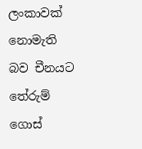ලංකාවක් නොමැති බව චීනයට තේරුම් ගොස්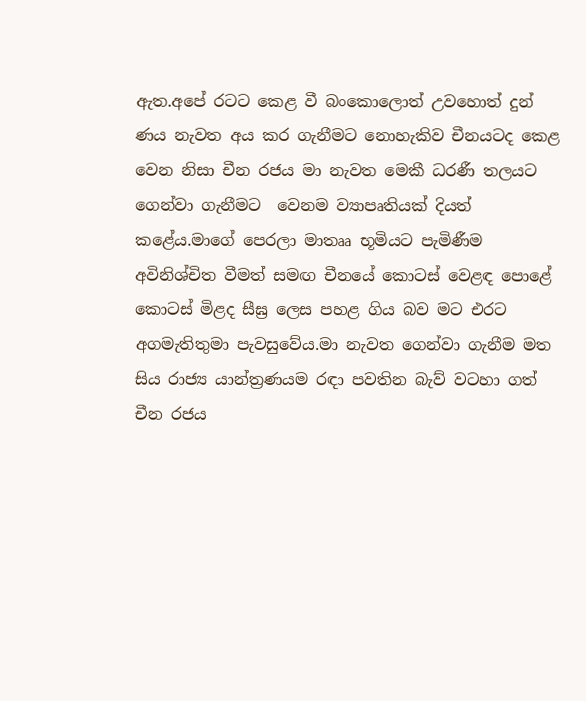ඇත.අපේ රටට කෙළ වී බංකොලොත් උවහොත් දුන් ණය නැවත අය කර ගැනීමට නොහැකිව චීනයටද කෙළ වෙන නිසා චීන රජය මා නැවත මෙකී ධරණී තලයට ගෙන්වා ගැනීමට  වෙනම ව්‍යාපෘතියක් දියත් කළේය.මාගේ පෙරලා මාතෲ භූමියට පැමිණීම අවිනිශ්චිත වීමත් සමඟ චීනයේ කොටස් වෙළඳ පොළේ කොටස් මිළද සීඝ්‍ර ලෙස පහළ ගිය බව මට එරට අගමැතිතුමා පැවසුවේය.මා නැවත ගෙන්වා ගැනීම මත සිය රාජ්‍ය යාන්ත්‍රණයම රඳා පවතින බැව් වටහා ගත් චීන රජය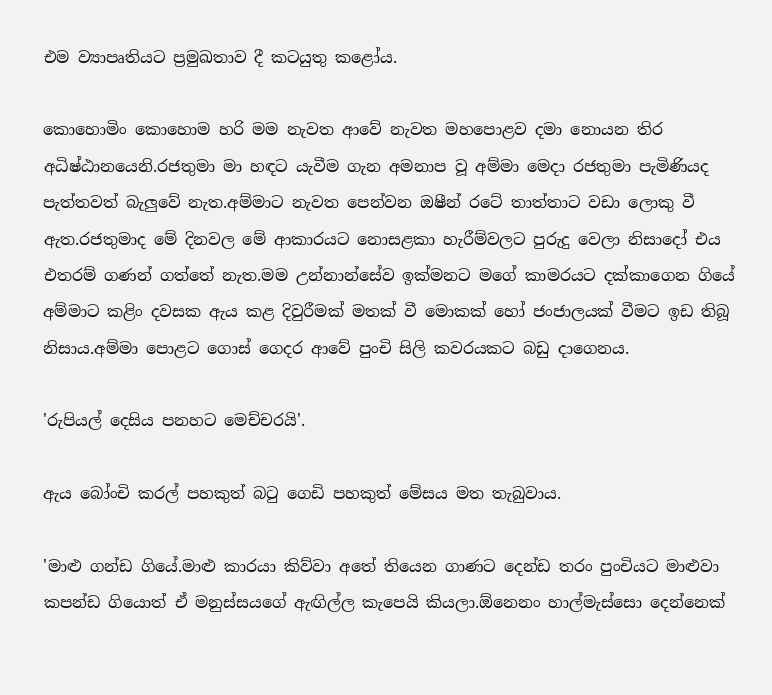එම ව්‍යාපෘතියට ප්‍රමුඛතාව දී කටයුතු කළෝය.

කොහොමිං කොහොම හරි මම නැවත ආවේ නැවත මහපොළව දමා නොයන තිර අධිෂ්ඨානයෙනි.රජතුමා මා හඳට යැවීම ගැන අමනාප වූ අම්මා මෙදා රජතුමා පැමිණියද පැත්තවත් බැලුවේ නැත.අම්මාට නැවත පෙන්වන ඔෂීන් රටේ තාත්තාට වඩා ලොකු වී ඇත.රජතුමාද මේ දිනවල මේ ආකාරයට නොසළකා හැරීම්වලට පුරුදු වෙලා නිසාදෝ එය එතරම් ගණන් ගත්තේ නැත.මම උන්නාන්සේව ඉක්මනට මගේ කාමරයට දක්කාගෙන ගියේ අම්මාට කළිං දවසක ඇය කළ දිවුරීමක් මතක් වී මොකක් හෝ ජංජාලයක් වීමට ඉඩ තිබූ නිසාය.අම්මා පොළට ගොස් ගෙදර ආවේ පුංචි සිලි කවරයකට බඩු දාගෙනය.

'රුපියල් දෙසිය පනහට මෙච්චරයි'.

ඇය බෝංචි කරල් පහකුත් බටු ගෙඩි පහකුත් මේසය මත තැබුවාය.

'මාළු ගන්ඩ ගියේ.මාළු කාරයා කිව්වා අතේ තියෙන ගාණට දෙන්ඩ තරං පුංචියට මාළුවා කපන්ඩ ගියොත් ඒ මනුස්සයගේ ඇඟිල්ල කැපෙයි කියලා.ඕනෙනං හාල්මැස්සො දෙන්නෙක්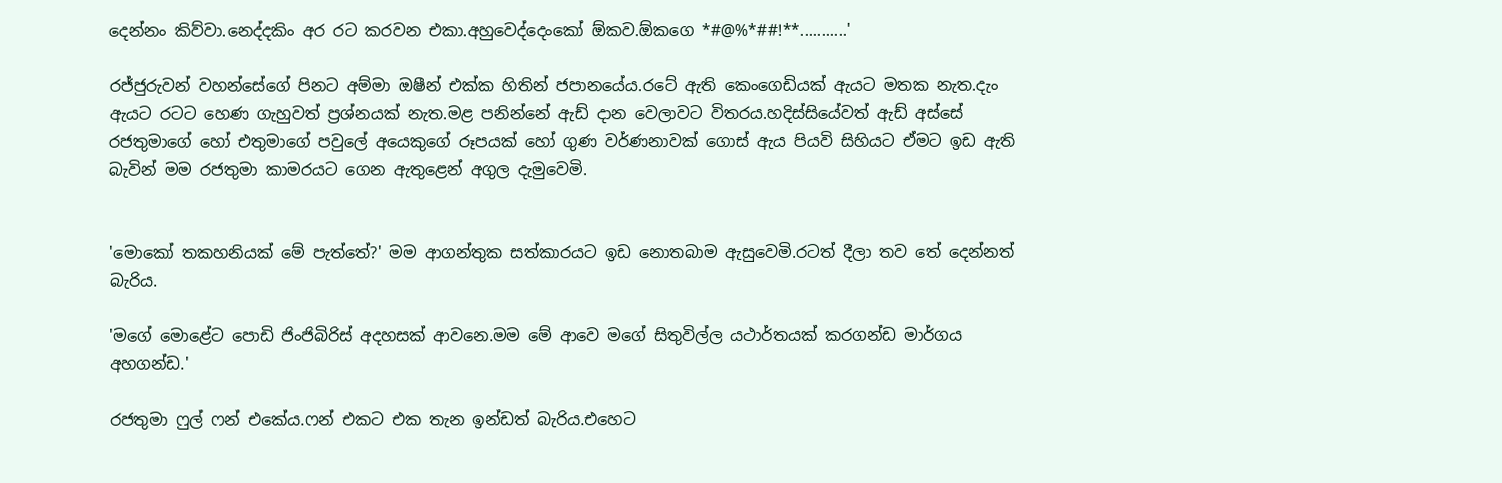දෙන්නං කිව්වා.නෙද්දකිං අර රට කරවන එකා.අහුවෙද්දෙංකෝ ඕකව.ඕකගෙ *#@%*##!**...........'

රජ්ජුරුවන් වහන්සේගේ පිනට අම්මා ඔෂීන් එක්ක හිතින් ජපානයේය.රටේ ඇති කෙංගෙඩියක් ඇයට මතක නැත.දැං ඇයට රටට හෙණ ගැහුවත් ප්‍රශ්නයක් නැත.මළ පනින්නේ ඇඩ් දාන වෙලාවට විතරය.හදිස්සියේවත් ඇඩ් අස්සේ රජතුමාගේ හෝ එතුමාගේ පවුලේ අයෙකුගේ රූපයක් හෝ ගුණ වර්ණනාවක් ගොස් ඇය පියවි සිහියට ඒමට ඉඩ ඇති බැවින් මම රජතුමා කාමරයට ගෙන ඇතුළෙන් අගුල දැමුවෙමි.


'මොකෝ තකහනියක් මේ පැත්තේ?' මම ආගන්තුක සත්කාරයට ඉඩ නොතබාම ඇසුවෙමි.රටත් දීලා තව තේ දෙන්නත් බැරිය.

'මගේ මොළේට පොඩි ජිංජිබිරිස් අදහසක් ආවනෙ.මම මේ ආවෙ මගේ සිතුවිල්ල යථාර්තයක් කරගන්ඩ මාර්ගය අහගන්ඩ.'

රජතුමා ෆුල් ෆන් එකේය.ෆන් එකට එක තැන ඉන්ඩත් බැරිය.එහෙට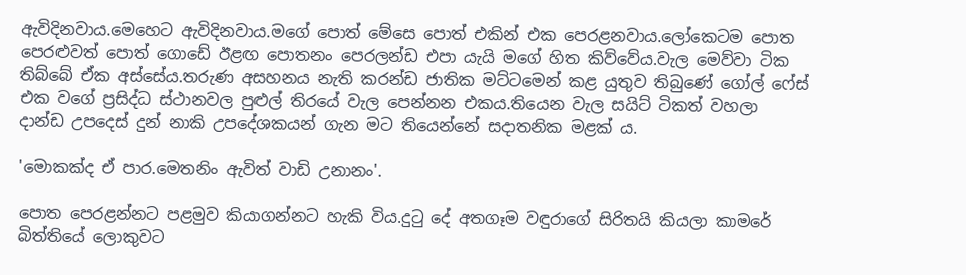ඇවිදිනවාය.මෙහෙට ඇවිදිනවාය.මගේ පොත් මේසෙ පොත් එකින් එක පෙරළනවාය.ලෝකෙටම පොත පෙරළුවත් පොත් ගොඩේ ඊළඟ පොතනං පෙරලන්ඩ එපා යැයි මගේ හිත කිව්වේය.වැල මෙව්වා ටික තිබ්බේ ඒක අස්සේය.තරුණ අසහනය නැති කරන්ඩ ජාතික මට්ටමෙන් කළ යුතුව තිබුණේ ගෝල් ෆේස් එක වගේ ප්‍රසිද්ධ ස්ථානවල පුළුල් තිරයේ වැල පෙන්නන එකය.තියෙන වැල සයිට් ටිකත් වහලා දාන්ඩ උපදෙස් දුන් නාකි උපදේශකයන් ගැන මට තියෙන්නේ සදාතනික මළක් ය.

'මොකක්ද ඒ පාර.මෙතනිං ඇවිත් වාඩි උනානං'.

පොත පෙරළන්නට පළමුව කියාගන්නට හැකි විය.දුටු දේ අතගෑම වඳුරාගේ සිරිතයි කියලා කාමරේ බිත්තියේ ලොකුවට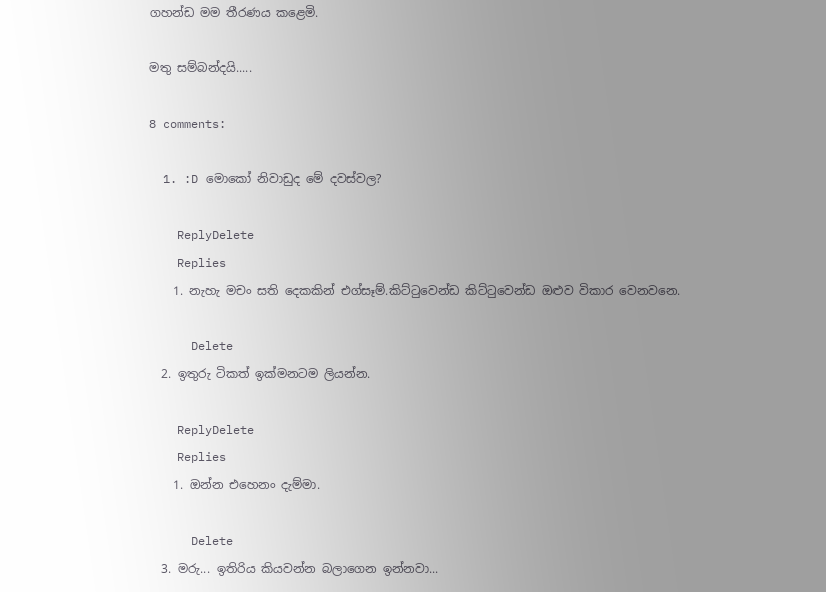ගහන්ඩ මම තීරණය කළෙමි.

මතු සම්බන්දයි.....

8 comments:

  1. :D මොකෝ නිවාඩුද මේ දවස්වල?

    ReplyDelete
    Replies
    1. නැහැ මචං සති දෙකකින් එග්සෑම්.කිට්ටුවෙන්ඩ කිට්ටුවෙන්ඩ ඔළුව විකාර වෙනවනෙ.

      Delete
  2. ඉතුරු ටිකත් ඉක්මනටම ලියන්න.

    ReplyDelete
    Replies
    1. ඔන්න එහෙනං දැම්මා.

      Delete
  3. මරු... ඉතිරිය කියවන්න බලාගෙන ඉන්නවා...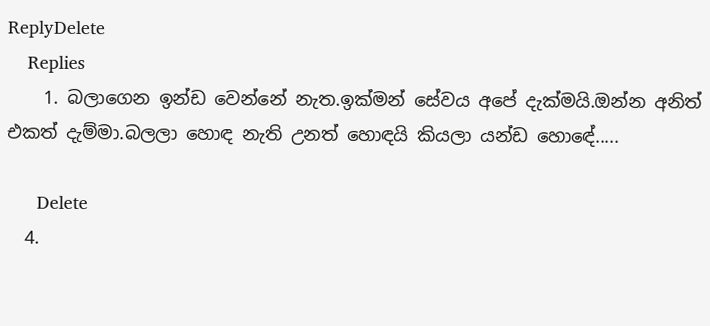ReplyDelete
    Replies
    1. බලාගෙන ඉන්ඩ වෙන්නේ නැත.ඉක්මන් සේවය අපේ දැක්මයි.ඔන්න අනිත් එකත් දැම්මා.බලලා හොඳ නැති උනත් හොඳයි කියලා යන්ඩ හොඳේ.....

      Delete
  4.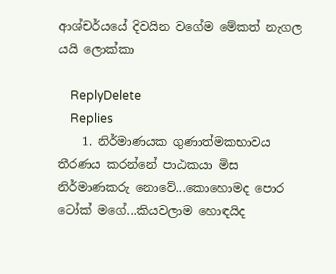ආශ්චර්යයේ දිවයින වගේම මේකත් නැගල යයි ලොක්කා

    ReplyDelete
    Replies
    1. නිර්මාණයක ගුණාත්මකභාවය තීරණය කරන්නේ පාඨකයා මිස නිර්මාණකරු නොවේ...කොහොමද පොර ටෝක් මගේ...කියවලාම හොඳයිද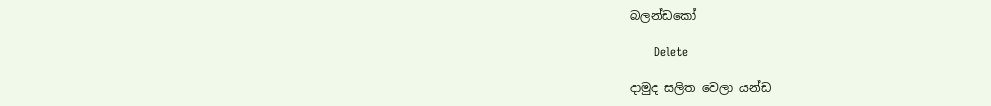බලන්ඩකෝ

      Delete

දාමුද සලිත වෙලා යන්ඩ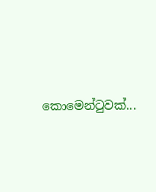කොමෙන්ටුවක්...